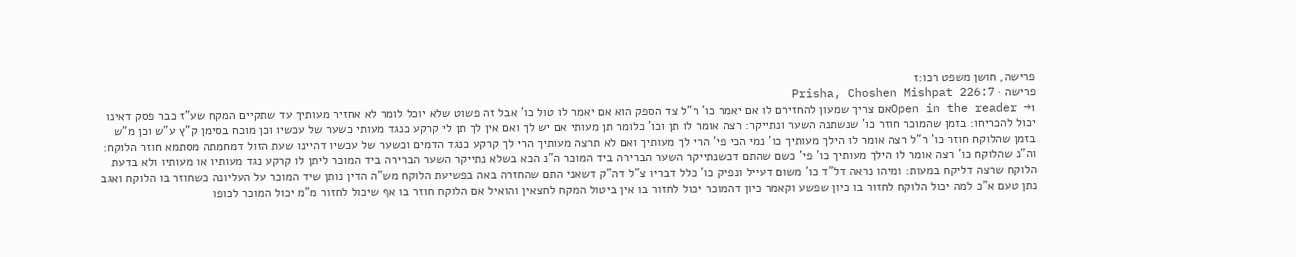פרישה, חושן משפט רכו:ז
פרישה · Prisha, Choshen Mishpat 226:7
Open in the reader →1אם צריך שמעון להחזירם לו אם יאמר כו' ר"ל צד הספק הוא אם יאמר לו טול כו' אבל זה פשוט שלא יוכל לומר לא אחזיר מעותיך עד שתקיים המקח שע"ז כבר פסק דאינו יכול להכריחו: בזמן שהמוכר חוזר כו' שנשתנה השער ונתייקר: רצה אומר לו תן וכו' כלומר תן מעותי אם יש לך ואם אין לך תן לי קרקע כנגד מעותי כשער של עכשיו וכן מוכח בסימן ק"ץ ע"ש וכן מ"ש בזמן שהלוקח חוזר כו' ר"ל רצה אומר לו הילך מעותיך כו' נמי הכי פי' הרי לך מעותיך ואם לא תרצה מעותיך הרי לך קרקע כנגד הדמים וכשער של עכשיו דהיינו שעת הזול דמחמתה מסתמא חוזר הלוקח: וה"נ שהלוקח כו' רצה אומר לו הילך מעותיך כו' פי' כשם שהתם דכשנתייקר השער הברירה ביד המוכר ה"נ הכא בשלא נתייקר השער הברירה ביד המוכר ליתן לו קרקע נגד מעותיו או מעותיו ולא בדעת הלוקח שרצה דליקח במעות: ומיהו נראה דל"ד כו' משום דעייל ונפיק כו' כלל דבריו צ"ל דה"ק דשאני התם שהחזרה באה בפשיעת הלוקח מש"ה הדין נותן שיד המוכר על העליונה כשחוזר בו הלוקח ואגב נתן טעם א"כ למה יכול הלוקח לחזור בו כיון שפשע וקאמר כיון דהמוכר יכול לחזור בו אין ביטול המקח לחצאין והואיל אם הלוקח חוזר בו אף שיכול לחזור מ"מ יכול המוכר לכופו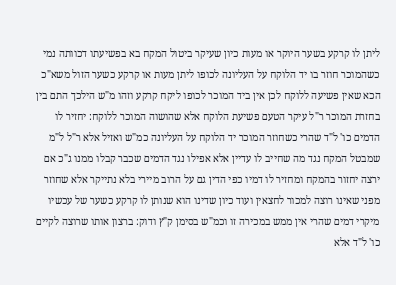ליתן לו קרקע בשער היוקר או מעות כיון שעיקר ביטול המקח בא בפשיעתו דכוותה נמי כשהמוכר חוזר בו יד הלוקח על העליונה לכופו ליתן מעות או קרקע כשער הזול משא"כ הכא שאין פשיעה ללוקח לכן אין ביד המוכר לכופו ליקח קרקע וזהו מ"ש הילכך התם בין בחזרת המוכר ר"ל עיקר הטעם פשיעת הלוקח אלא שהושוה המוכר ללוקח: יחזיר לו הדמים כו' ל"ד שהרי כשחוזר המוכר יד הלוקח על העליונה כמ"ש ואזיל אלא ר"ל ל"מ שמבטל המקח נגד מה שחייב לו עדיין אלא אפילו נגד הדמים שכבר קבלו ממנו ג"כ אם ירצה יחזור בהמקח ומחזיר לו דמיו כפי הדין גם על הרוב מיירי בלא נתייקר אלא שחוזר מפני שאינו רוצה למכור לחצאין ועוד כיון שדינו הוא שנותן לו קרקע כשער של עכשיו מיקרי דמים שהרי אין ממש במכירה זו וכמ"ש בסימן ק"ץ ודוק: ברצון אותו שרוצה לקיים כו' ל"ד אלא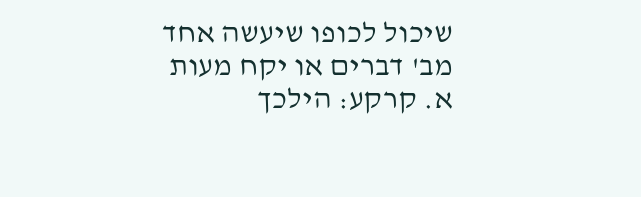שיכול לכופו שיעשה אחד מב' דברים או יקח מעות א. קרקע: הילכך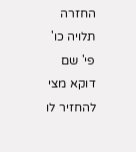החזרה תלויה כו' פי' שם דוקא מצי להחזיר לו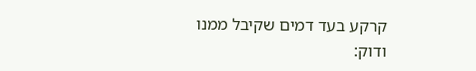קרקע בעד דמים שקיבל ממנו ודוק: